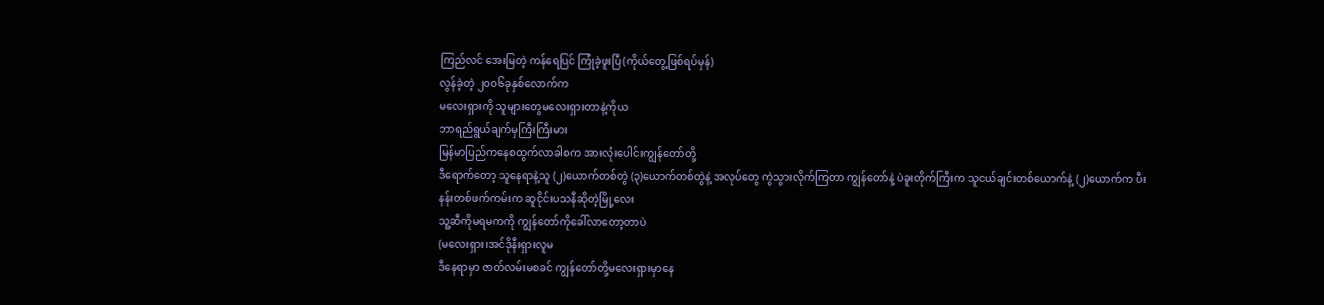ကြည်လင် အေးမြတဲ့ ကန်ရေပြင် ကြုံခဲ့ဖူးပြီ(ကိုယ်တွေ့ဖြစ်ရပ်မှန်)
လွန်ခဲ့တဲ့ ၂၀၀၆ခုနှစ်လောက်က
မလေးရှားကို သူများတွေမလေးရှားတာနဲ့ကိုယ
ဘာရည်ရွယ်ချက်မှကြီးကြီးမား
မြန်မာပြည်ကနေစထွက်လာခါစက အားလုံးပေါင်းကျွန်တော်တို့
ဒီရောက်တော့ သူနေရာနဲ့သူ (၂)ယောက်တစ်တွဲ (၃)ယောက်တစ်တွဲနဲ့ အလုပ်တွေ ကွဲသွားလိုက်ကြတာ ကျွန်တော်နဲ့ ပဲခူးတိုက်ကြီးက သူငယ်ချင်းတစ်ယောက်နဲ့ (၂)ယောက်က ပီးနန်းတစ်ဖက်ကမ်းက ဆူငိုင်းပသနီဆိုတဲ့မြို့လေး
သူ့ဆီကိုမရမကကို ကျွန်တော်ကိုခေါ်လာတော့တာပဲ
(မလေးရှား၊အင်ဒိုနီးရှားလူမ
ဒီနေရာမှာ ဇာတ်လမ်းမစခင် ကျွန်တော်တို့မလေးရှားမှာနေ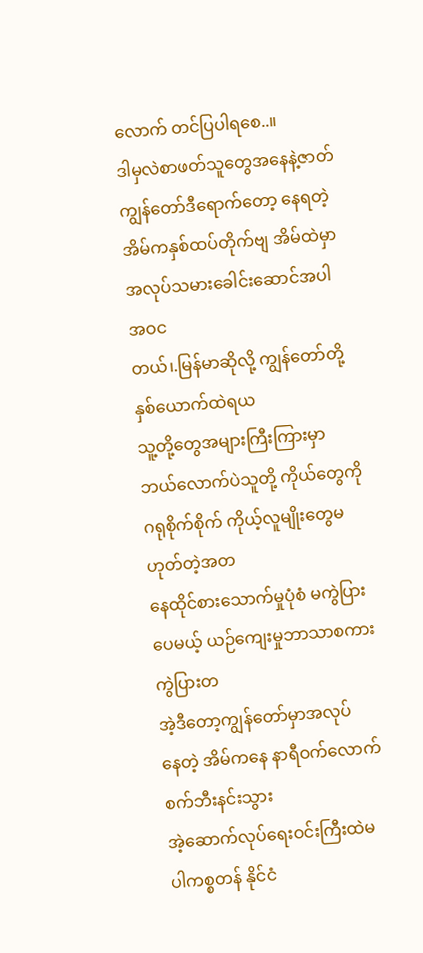လောက် တင်ပြပါရစေ..။
ဒါမှလဲစာဖတ်သူတွေအနေနဲ့ဇာတ်
ကျွန်တော်ဒီရောက်တော့ နေရတဲ့အိမ်ကနှစ်ထပ်တိုက်ဗျ အိမ်ထဲမှာ အလုပ်သမားခေါင်းဆောင်အပါအဝင
တယ်၊.မြန်မာဆိုလို့ ကျွန်တော်တို့နှစ်ယောက်ထဲရယ
သူ့တို့တွေအများကြီးကြားမှာ
ဘယ်လောက်ပဲသူတို့ ကိုယ်တွေကို ဂရုစိုက်စိုက် ကိုယ့်လူမျိုးတွေမဟုတ်တဲ့အတ
နေထိုင်စားသောက်မှုပုံစံ မကွဲပြားပေမယ့် ယဉ်ကျေးမှုဘာသာစကားကွဲပြားတ
အဲ့ဒီတော့ကျွန်တော်မှာအလုပ်
နေတဲ့ အိမ်ကနေ နာရီဝက်လောက်စက်ဘီးနင်းသွား
အဲ့ဆောက်လုပ်ရေးဝင်းကြီးထဲမ
ပါကစ္စတန် နိုင်ငံ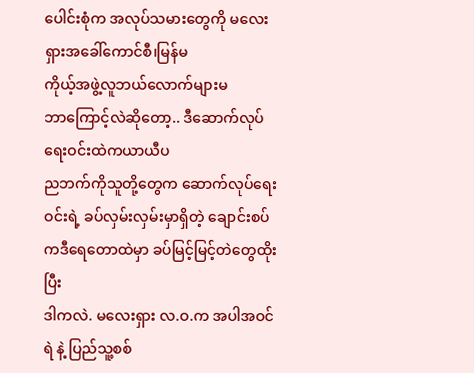ပေါင်းစုံက အလုပ်သမားတွေကို မလေးရှားအခေါ်ကောင်စီ၊မြန်မ
ကိုယ့်အဖွဲ့လူဘယ်လောက်များမ
ဘာကြောင့်လဲဆိုတော့.. ဒီဆောက်လုပ်ရေးဝင်းထဲကယာယီပ
ညဘက်ကိုသူတို့တွေက ဆောက်လုပ်ရေးဝင်းရဲ့ ခပ်လှမ်းလှမ်းမှာရှိတဲ့ ချောင်းစပ်ကဒီရေတောထဲမှာ ခပ်မြင့်မြင့်တဲတွေထိုးပြီး
ဒါကလဲ. မလေးရှား လ.ဝ.က အပါအဝင် ရဲ နဲ့ ပြည်သူ့စစ်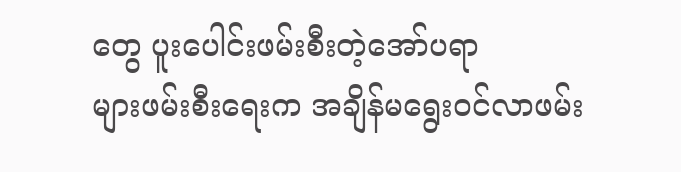တွေ ပူးပေါင်းဖမ်းစီးတဲ့အော်ပရာ
များဖမ်းစီးရေးက အချိန်မရွေးဝင်လာဖမ်း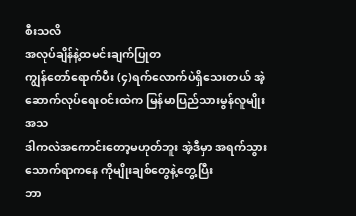စီးသလိ
အလုပ်ချိန်နဲ့ထမင်းချက်ပြုတ
ကျွန်တော်ရောက်ပီး (၄)ရက်လောက်ပဲရှိသေးတယ် အဲ့ဆောက်လုပ်ရေးဝင်းထဲက မြန်မာပြည်သားမွန်လူမျိုးအသ
ဒါကလဲအကောင်းတော့မဟုတ်ဘူး အဲ့ဒီမှာ အရက်သွားသောက်ရာကနေ ကိုမျိုးချစ်တွေနဲ့တွေ့ပြီး
ဘာ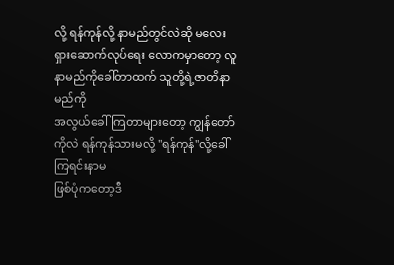လို့ ရန်ကုန်လို့ နာမည်တွင်လဲဆို မလေးရှားဆောက်လုပ်ရေး လောကမှာတော့ လူနာမည်ကိုခေါ်တာထက် သူတို့ရဲ့ဇာတိနာမည်ကို
အလွယ်ခေါ်ကြတာများတော့ ကျွန်တော်ကိုလဲ ရန်ကုန်သားမလို့ "ရန်ကုန်"လို့ခေါ်ကြရင်းနာမ
ဖြစ်ပုံကတော့ဒီ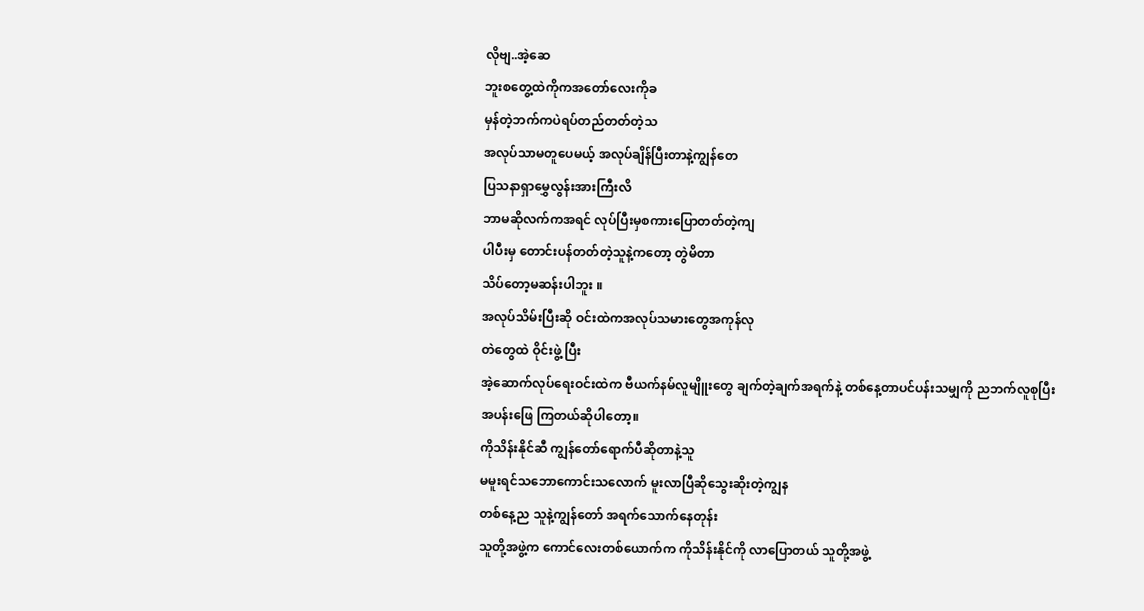လိုဗျ..အဲ့ဆေ
ဘူးစတွေ့ထဲကိုကအတော်လေးကိုခ
မှန်တဲ့ဘက်ကပဲရပ်တည်တတ်တဲ့သ
အလုပ်သာမတူပေမယ့် အလုပ်ချိန်ပြီးတာနဲ့ကျွန်တေ
ပြသနာရှာမွှေလွန်းအားကြီးလိ
ဘာမဆိုလက်ကအရင် လုပ်ပြီးမှစကားပြောတတ်တဲ့ကျ
ပါပီးမှ တောင်းပန်တတ်တဲ့သူနဲ့ကတော့ တွဲမိတာ
သိပ်တော့မဆန်းပါဘူး ။
အလုပ်သိမ်းပြီးဆို ဝင်းထဲကအလုပ်သမားတွေအကုန်လု
တဲတွေထဲ ဝိုင်းဖွဲ့ ပြီး
အဲ့ဆောက်လုပ်ရေးဝင်းထဲက ဗီယက်နမ်လူမျိူးတွေ ချက်တဲ့ချက်အရက်နဲ့ တစ်နေ့တာပင်ပန်းသမျှကို ညဘက်လူစုပြီးအပန်းဖြေ ကြတယ်ဆိုပါတော့။
ကိုသိန်းနိုင်ဆီ ကျွန်တော်ရောက်ပီဆိုတာနဲ့သူ
မမူးရင်သဘောကောင်းသလောက် မူးလာပြီဆိုသွေးဆိုးတဲ့ကျွန
တစ်နေ့ည သူနဲ့ကျွန်တော် အရက်သောက်နေတုန်း
သူတို့အဖွဲ့က ကောင်လေးတစ်ယောက်က ကိုသိန်းနိုင်ကို လာပြောတယ် သူတို့အဖွဲ့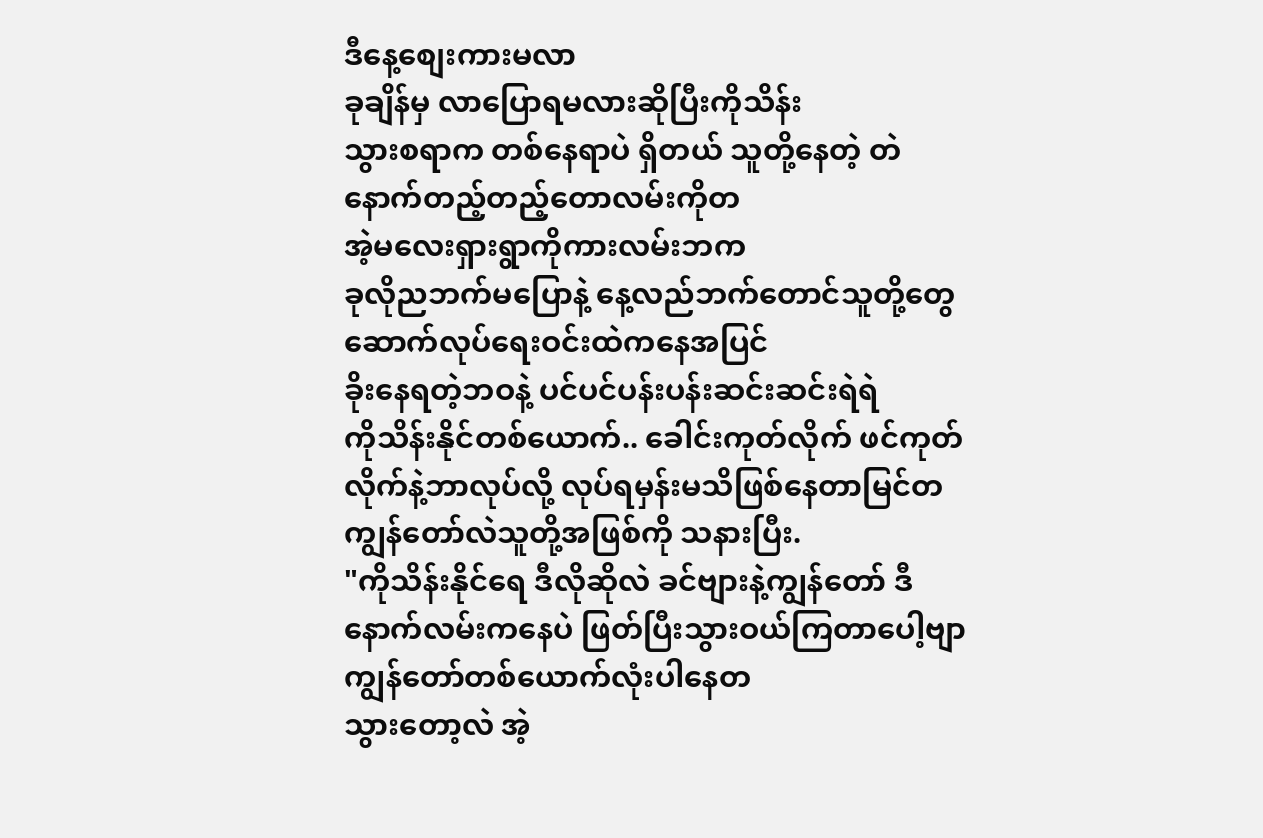ဒီနေ့စျေးကားမလာ
ခုချိန်မှ လာပြောရမလားဆိုပြီးကိုသိန်း
သွားစရာက တစ်နေရာပဲ ရှိတယ် သူတို့နေတဲ့ တဲနောက်တည့်တည့်တောလမ်းကိုတ
အဲ့မလေးရှားရွာကိုကားလမ်းဘက
ခုလိုညဘက်မပြောနဲ့ နေ့လည်ဘက်တောင်သူတို့တွေ ဆောက်လုပ်ရေးဝင်းထဲကနေအပြင်
ခိုးနေရတဲ့ဘဝနဲ့ ပင်ပင်ပန်းပန်းဆင်းဆင်းရဲရဲ
ကိုသိန်းနိုင်တစ်ယောက်.. ခေါင်းကုတ်လိုက် ဖင်ကုတ်လိုက်နဲ့ဘာလုပ်လို့ လုပ်ရမှန်းမသိဖြစ်နေတာမြင်တ
ကျွန်တော်လဲသူတို့အဖြစ်ကို သနားပြီး.
"ကိုသိန်းနိုင်ရေ ဒီလိုဆိုလဲ ခင်ဗျားနဲ့ကျွန်တော် ဒီနောက်လမ်းကနေပဲ ဖြတ်ပြီးသွားဝယ်ကြတာပေါ့ဗျာ
ကျွန်တော်တစ်ယောက်လုံးပါနေတ
သွားတော့လဲ အဲ့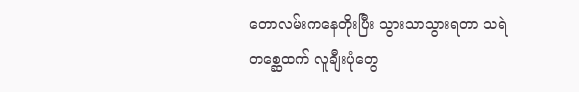တောလမ်းကနေတိုးပြီး သွားသာသွားရတာ သရဲတစ္ဆေထက် လူချီးပုံတွေ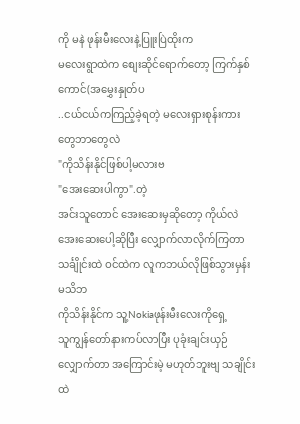ကို မနဲ ဖုန်းမီးလေးနဲ့ပြူးပြဲထိုးက
မလေးရွာထဲက စျေးဆိုင်ရောက်တော့ ကြက်နှစ်ကောင်(အမွှေးနှုတ်ပ
..ငယ်ငယ်ကကြည့်ခဲ့ရတဲ့ မလေးရှားစုန်းကားတွေဘာတွေလဲ
"ကိုသိန်းနိုင်ဖြစ်ပါ့မလားဗ
"အေးဆေးပါကွာ".တဲ့
အင်းသူတောင် အေးဆေးမှဆိုတော့ ကိုယ်လဲ အေးဆေးပေါ့ဆိုပြီး လျှောက်လာလိုက်ကြတာ သင်္ချိုင်းထဲ ဝင်ထဲက လူကဘယ်လိုဖြစ်သွားမှန်းမသိဘ
ကိုသိန်းနိုင်က သူ့Nokiaဖုန်းမီးလေးကိုရှေ့
သူကျွန်တော်နားကပ်လာပြီး ပုခုံးချင်းယှဉ်လျှောက်တာ အကြောင်းမဲ့ မဟုတ်ဘူးဗျ သချိုင်းထဲ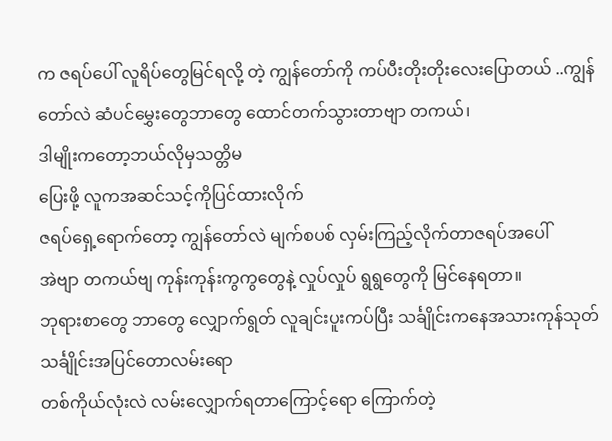က ဇရပ်ပေါ် လူရိပ်တွေမြင်ရလို့ တဲ့ ကျွန်တော်ကို ကပ်ပီးတိုးတိုးလေးပြောတယ် ..ကျွန်တော်လဲ ဆံပင်မွှေးတွေဘာတွေ ထောင်တက်သွားတာဗျာ တကယ်၊
ဒါမျိုးကတော့ဘယ်လိုမှသတ္တိမ
ပြေးဖို့ လူကအဆင်သင့်ကိုပြင်ထားလိုက်
ဇရပ်ရှေ့ရောက်တော့ ကျွန်တော်လဲ မျက်စပစ် လှမ်းကြည့်လိုက်တာဇရပ်အပေါ်
အဲဗျာ တကယ်ဗျ ကုန်းကုန်းကွကွတွေနဲ့ လှုပ်လှုပ် ရွရွတွေကို မြင်နေရတာ။
ဘုရားစာတွေ ဘာတွေ လျှောက်ရွတ် လူချင်းပူးကပ်ပြီး သင်္ချိုင်းကနေအသားကုန်သုတ်
သင်္ချိုင်းအပြင်တောလမ်းရော
တစ်ကိုယ်လုံးလဲ လမ်းလျှောက်ရတာကြောင့်ရော ကြောက်တဲ့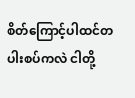စိတ်ကြောင့်ပါထင်တ
ပါးစပ်ကလဲ ငါတို့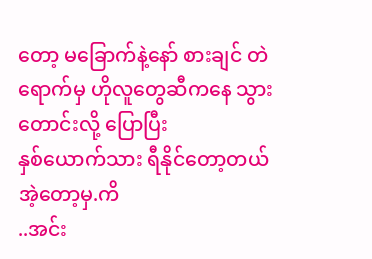တော့ မခြောက်နဲ့နော် စားချင် တဲရောက်မှ ဟိုလူတွေဆီကနေ သွားတောင်းလို့ ပြောပြီး
နှစ်ယောက်သား ရီနိုင်တော့တယ်အဲ့တော့မှ.ကိ
..အင်း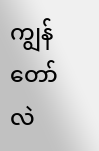ကျွန်တော်လဲ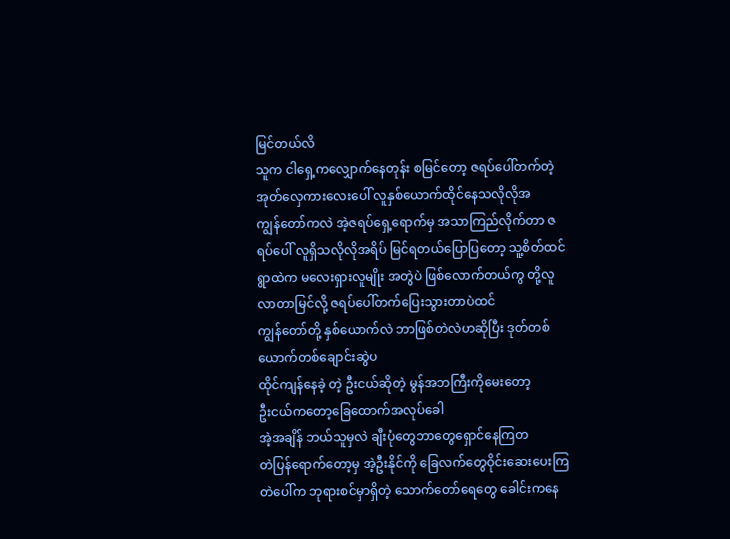မြင်တယ်လိ
သူက ငါရှေ့ကလျှောက်နေတုန်း စမြင်တော့ ဇရပ်ပေါ်တက်တဲ့ အုတ်လှေကားလေးပေါ် လူနှစ်ယောက်ထိုင်နေသလိုလိုအ
ကျွန်တော်ကလဲ အဲ့ဇရပ်ရှေ့ရောက်မှ အသာကြည်လိုက်တာ ဇရပ်ပေါ် လူရှိသလိုလိုအရိပ် မြင်ရတယ်ပြောပြတော့ သူ့စိတ်ထင် ရွာထဲက မလေးရှားလူမျိုး အတွဲပဲ ဖြစ်လောက်တယ်ကွ တို့လူလာတာမြင်လို့ ဇရပ်ပေါ်တက်ပြေးသွားတာပဲထင်
ကျွန်တော်တို့ နှစ်ယောက်လဲ ဘာဖြစ်တဲလဲဟဆိုပြီး ဒုတ်တစ်ယောက်တစ်ချောင်းဆွဲပ
ထိုင်ကျန်နေခဲ့ တဲ့ ဦးငယ်ဆိုတဲ့ မွန်အဘကြီးကိုမေးတော့
ဦးငယ်ကတော့ခြေထောက်အလုပ်ခေါ
အဲ့အချိန် ဘယ်သူမှလဲ ချီးပုံတွေဘာတွေရှောင်နေကြတ
တဲပြန်ရောက်တော့မှ အဲ့ဦးနိုင်ကို ခြေလက်တွေဝိုင်းဆေးပေးကြ တဲပေါ်က ဘုရားစင်မှာရှိတဲ့ သောက်တော်ရေတွေ ခေါင်းကနေ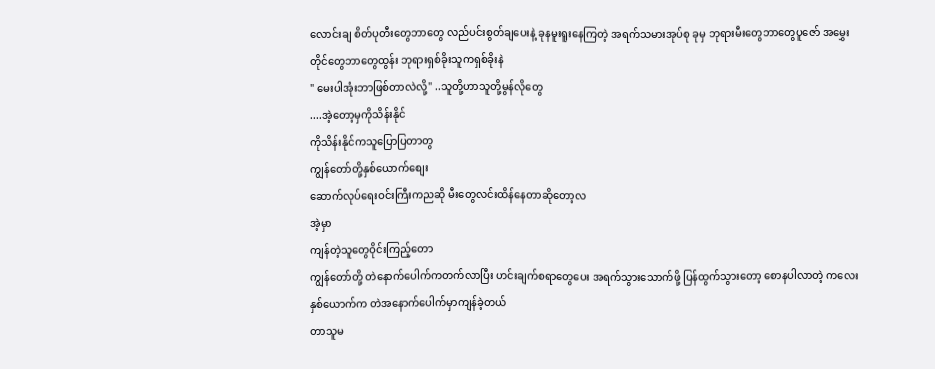လောင်းချ စိတ်ပုတီးတွေဘာတွေ လည်ပင်းစွတ်ချပေးနဲ့ ခုနမူးရူးနေကြတဲ့ အရက်သမားအုပ်စု ခုမှ ဘုရားမီးတွေဘာတွေပူဇော် အမွှေးတိုင်တွေဘာတွေထွန်း ဘုရားရှစ်ခိုးသူကရှစ်ခိုးနဲ
" မေးပါအုံးဘာဖြစ်တာလဲလို့" ..သူတို့ဟာသူတို့မွန်လိုတွေ
....အဲ့တော့မှကိုသိန်းနိုင်
ကိုသိန်းနိုင်ကသူပြောပြတာတွ
ကျွန်တော်တို့နှစ်ယောက်စျေး
ဆောက်လုပ်ရေးဝင်းကြီးကညဆို မီးတွေလင်းထိန်နေတာဆိုတော့လ
အဲ့မှာ
ကျန်တဲ့သူတွေဝိုင်းကြည့်တော
ကျွန်တော်တို့ တဲနောက်ပေါက်ကတက်လာပြီး ဟင်းချက်စရာတွေပေး အရက်သွားသောက်ဖို့ ပြန်ထွက်သွားတော့ စောနပါလာတဲ့ ကလေးနှစ်ယောက်က တဲအနောက်ပေါက်မှာကျန်ခဲ့တယ်
တာသူမ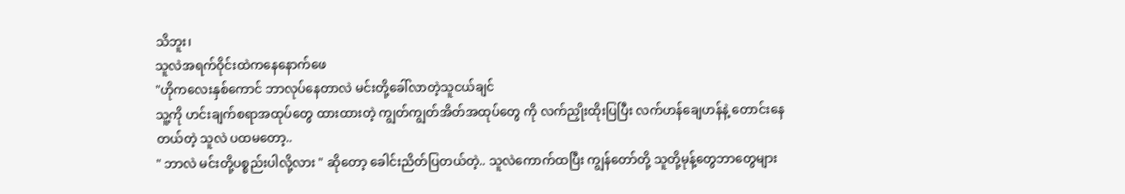သိဘူး၊
သူလဲအရက်ဝိုင်းထဲကနေနောက်ဖေ
"ဟိုကလေးနှစ်ကောင် ဘာလုပ်နေတာလဲ မင်းတို့ခေါ်လာတဲ့သူငယ်ချင်
သူ့ကို ဟင်းချက်စရာအထုပ်တွေ ထားထားတဲ့ ကျွတ်ကျွတ်အိတ်အထုပ်တွေ ကို လက်ညှိုးထိုးပြပြီး လက်ဟန်ချေဟန်နဲ့ တောင်းနေတယ်တဲ့ သူလဲ ပထမတော့..
" ဘာလဲ မင်းတို့ပစ္စည်းပါလို့လား " ဆိုတော့ ခေါင်းညိတ်ပြတယ်တဲ့.. သူလဲကောက်ထပြီး ကျွန်တော်တို့ သူတို့မုန့်တွေဘာတွေများ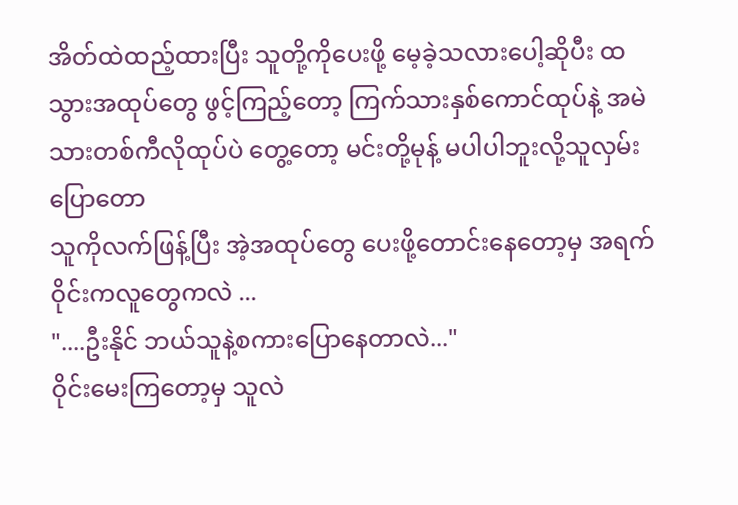အိတ်ထဲထည့်ထားပြီး သူတို့ကိုပေးဖို့ မေ့ခဲ့သလားပေါ့ဆိုပီး ထသွားအထုပ်တွေ ဖွင့်ကြည့်တော့ ကြက်သားနှစ်ကောင်ထုပ်နဲ့ အမဲသားတစ်ကီလိုထုပ်ပဲ တွေ့တော့ မင်းတို့မုန့် မပါပါဘူးလို့သူလှမ်းပြောတော
သူကိုလက်ဖြန့်ပြီး အဲ့အထုပ်တွေ ပေးဖို့တောင်းနေတော့မှ အရက်ဝိုင်းကလူတွေကလဲ ...
"....ဦးနိုင် ဘယ်သူနဲ့စကားပြောနေတာလဲ..."
ဝိုင်းမေးကြတော့မှ သူလဲ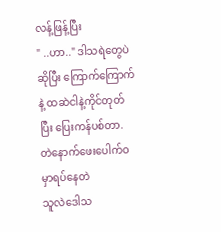လန့်ဖြန့်ပြီး
" ..ဟာ.." ဒါသရဲတွေပဲဆိုပြီး ကြောက်ကြောက်နဲ့ ထဆဲငါနဲ့ကိုင်တုတ်ပြီး ပြေးကန်ပစ်တာ.
တဲနောက်ဖေးပေါက်ဝမှာရပ်နေတဲ
သူလဲဒေါသ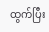ထွက်ပြီး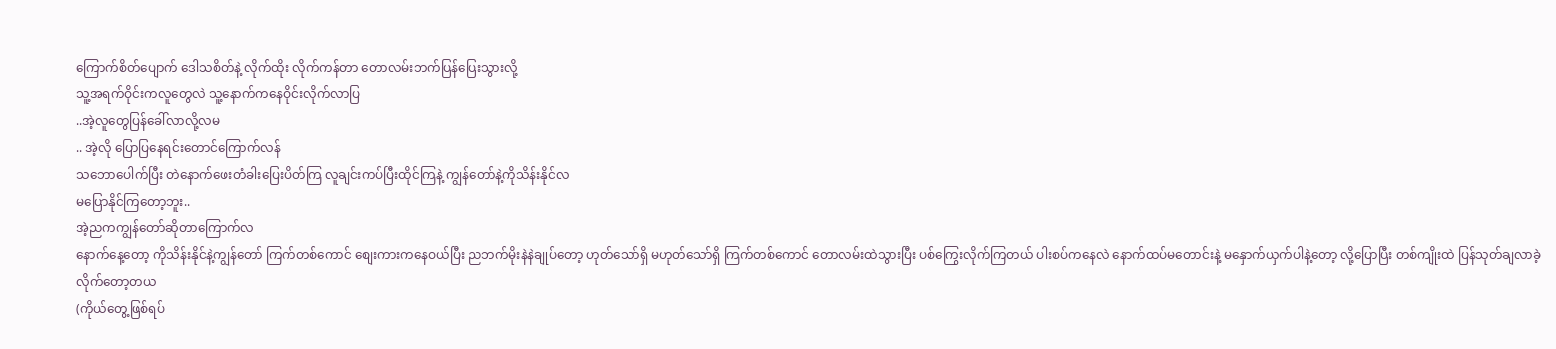ကြောက်စိတ်ပျောက် ဒေါသစိတ်နဲ့ လိုက်ထိုး လိုက်ကန်တာ တောလမ်းဘက်ပြန်ပြေးသွားလို့
သူ့အရက်ဝိုင်းကလူတွေလဲ သူ့နောက်ကနေဝိုင်းလိုက်လာပြ
..အဲ့လူတွေပြန်ခေါ်လာလို့လမ
.. အဲ့လို ပြောပြနေရင်းတောင်ကြောက်လန်
သဘောပေါက်ပြီး တဲနောက်ဖေးတံခါးပြေးပိတ်ကြ လူချင်းကပ်ပြီးထိုင်ကြနဲ့ ကျွန်တော်နဲ့ကိုသိန်းနိုင်လ
မပြောနိုင်ကြတော့ဘူး..
အဲ့ညကကျွန်တော်ဆိုတာကြောက်လ
နောက်နေ့တော့ ကိုသိန်းနိုင်နဲ့ကျွန်တော် ကြက်တစ်ကောင် စျေးကားကနေဝယ်ပြီး ညဘက်မိုးနဲနဲချုပ်တော့ ဟုတ်သော်ရှိ မဟုတ်သော်ရှိ ကြက်တစ်ကောင် တောလမ်းထဲသွားပြီး ပစ်ကြွေးလိုက်ကြတယ် ပါးစပ်ကနေလဲ နောက်ထပ်မတောင်းနဲ့ မနှောက်ယှက်ပါနဲ့တော့ လို့ပြောပြီး တစ်ကျိုးထဲ ပြန်သုတ်ချလာခဲ့လိုက်တော့တယ
(ကိုယ်တွေ့ဖြစ်ရပ်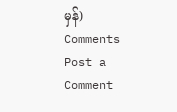မှန်)
Comments
Post a Comment